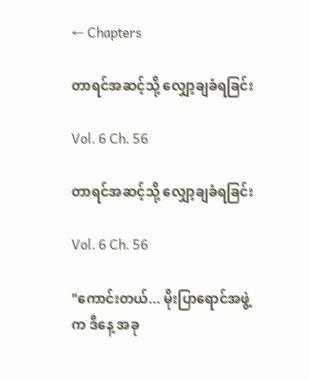← Chapters

တာရင်အဆင့်သို့ လျှော့ချခံရခြင်း

Vol. 6 Ch. 56

တာရင်အဆင့်သို့ လျှော့ချခံရခြင်း

Vol. 6 Ch. 56

"ကောင်းတယ်... မိုးပြာရောင်အဖွဲ့က ဒီနေ့ အခု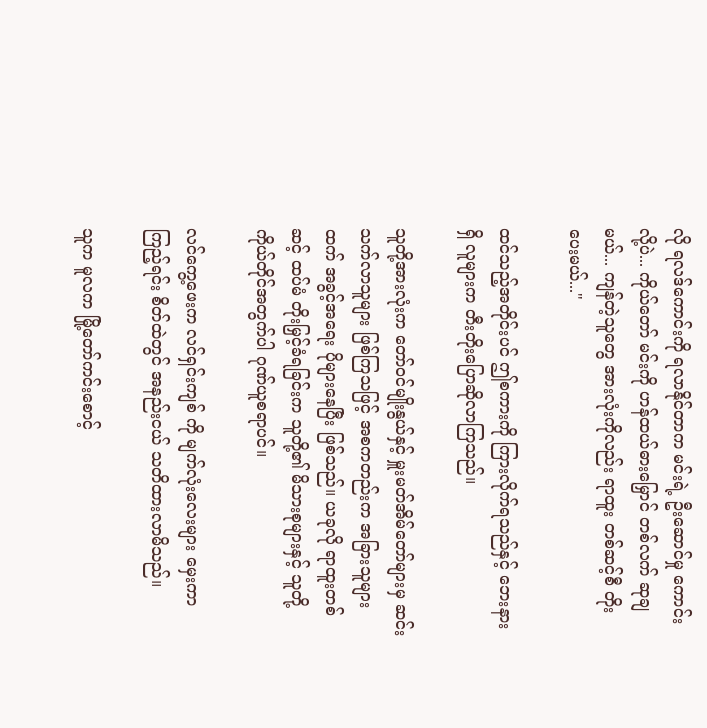လို ရလဒ်ကောင်းကို ရလာနိုင်တာက မင်းရဲ့ ဦးဆောင်မှု ကောင်းလို့ပဲ... ကိုယ်တော် မင်းကို ဟန်ထယ်ဓားမြှောင် တစ်လက် ဆုချမယ်... ကျန်တဲ့သူတွေ အားလုံးကိုလည်း ရာထူး တစ်ဆင့်စီ တိုးပေးမယ်..."

ထင်သည့်အတိုင်းပင် ဤစကားကို ကြားလိုက်ရသည်နှင့် ဘေးနားရှိ လူများက တီးတိုးပြောဆိုလာကြသည်။

သူတို့အားလုံးက တော်ဝင်မျိုးနွယ်နှင့် မှူးမတ်အိမ်တော်များမှ ဆင်းသက်လာသူများ ဖြစ်ကြသဖြင့် အစကတည်းက အခြားသူများထက် အခွင့်အရေး ပိုများနေပြီး ဖြစ်သည်။ ယခုလို ရာထူးတစ်ဆင့် ထပ်မံ တိုးမြှင့်ခံရခြင်းက သူတို့၏ မိသားစုများနှင့် သူတို့ကိုယ်တိုင်အတွက်ပါ ဂုဏ်ယူစရာပင်။

လင်ကွေ့ဖေးက လင်ရှင်းကျစ် ကို မျက်လုံးလေးများ မှေးကာ ကြည့်ရင်း စိတ်ထဲတွင် အနည်းငယ် သတိထားလာမိသည်။

သူက မူလက မြို့တော်ကင်းစောင့်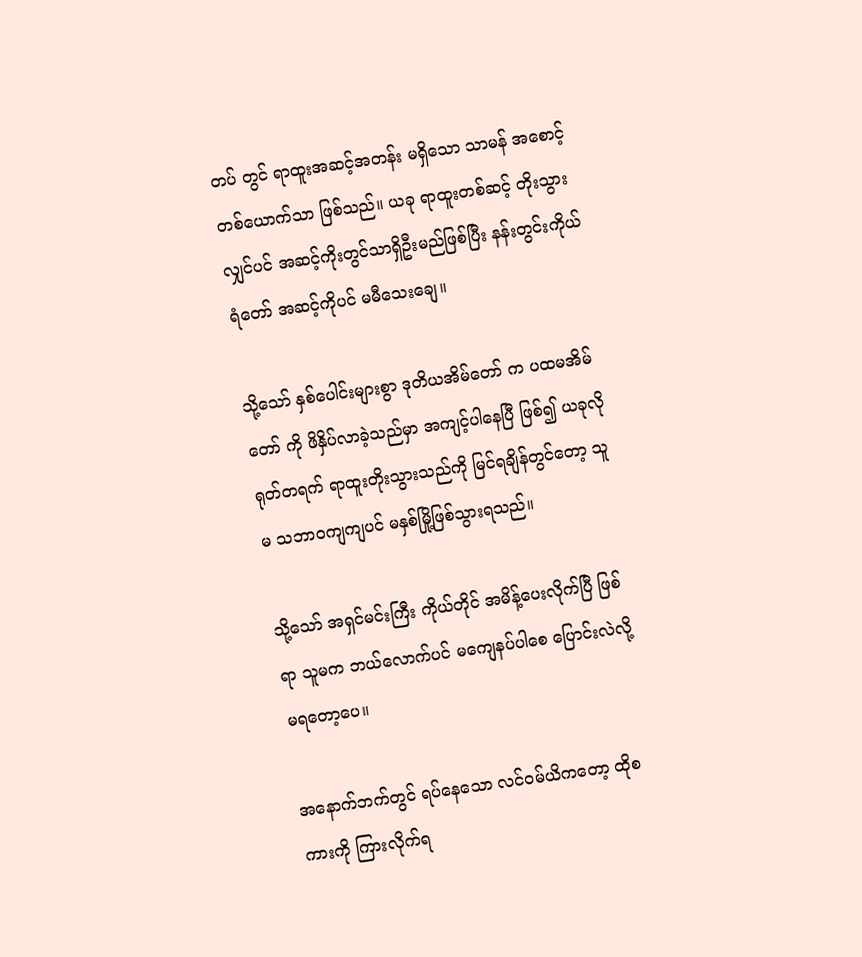တပ် တွင် ရာထူးအဆင့်အတန်း မရှိသော သာမန် အစောင့်တစ်ယောက်သာ ဖြစ်သည်။ ယခု ရာထူးတစ်ဆင့် တိုးသွားလျှင်ပင် အဆင့်ကိုးတွင်သာရှိဦးမည်ဖြစ်ပြီး နန်းတွင်းကိုယ်ရံတော် အဆင့်ကိုပင် မမီသေးချေ။

သို့သော် နှစ်ပေါင်းများစွာ ဒုတိယအိမ်တော် က ပထမအိမ်တော် ကို ဖိနှိပ်လာခဲ့သည်မှာ အကျင့်ပါနေပြီ ဖြစ်၍ ယခုလို ရုတ်တရက် ရာထူးတိုးသွားသည်ကို မြင်ရချိန်တွင်တော့ သူမ သဘာဝကျကျပင် မနှစ်မြို့ဖြစ်သွားရသည်။

သို့သော် အရှင်မင်းကြီး ကိုယ်တိုင် အမိန့်ပေးလိုက်ပြီ ဖြစ်ရာ သူမက ဘယ်လောက်ပင် မကျေနပ်ပါစေ ပြောင်းလဲလို့ မရတော့ပေ။

အနောက်ဘက်တွင် ရပ်နေသော လင်ဝမ်ယိကတော့ ထိုစကားကို ကြားလိုက်ရ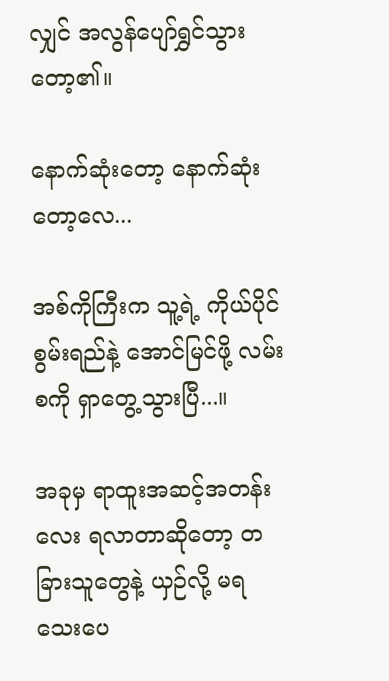လျှင် အလွန်ပျော်ရွှင်သွားတော့၏။

နောက်ဆုံးတော့ နောက်ဆုံးတော့လေ...

အစ်ကိုကြီးက သူ့ရဲ့ ကိုယ်ပိုင် စွမ်းရည်နဲ့ အောင်မြင်ဖို့ လမ်းစကို ရှာတွေ့သွားပြီ...။

အခုမှ ရာထူးအဆင့်အတန်းလေး ရလာတာဆိုတော့ တခြားသူတွေနဲ့ ယှဉ်လို့ မရသေးပေ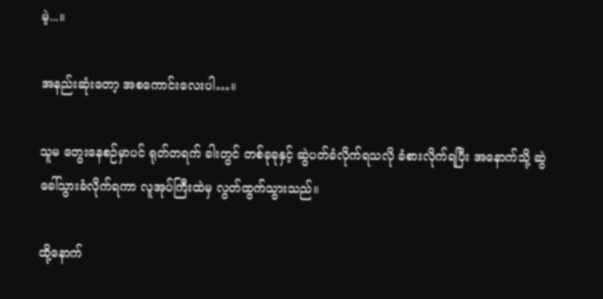မဲ့...။

အနည်းဆုံးတော့ အစကောင်းလေးပါ…။

သူမ တွေးနေစဉ်မှာပင် ရုတ်တရက် ခါးတွင် တစ်ခုခုနှင့် ဆွဲပတ်ခံလိုက်ရသလို ခံစားလိုက်ရပြီး အနောက်သို့ ဆွဲခေါ်သွားခံလိုက်ရကာ လူအုပ်ကြီးထဲမှ လွတ်ထွက်သွားသည်။

ထို့နောက်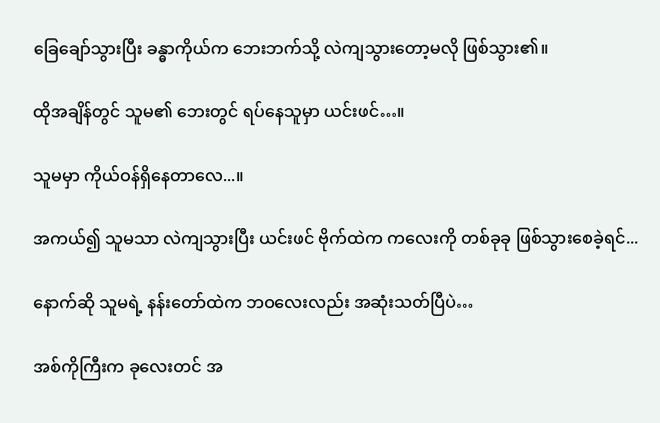ခြေချော်သွားပြီး ခန္ဓာကိုယ်က ဘေးဘက်သို့ လဲကျသွားတော့မလို ဖြစ်သွား၏။

ထိုအချိန်တွင် သူမ၏ ဘေးတွင် ရပ်နေသူမှာ ယင်းဖင်…။

သူမမှာ ကိုယ်ဝန်ရှိနေတာလေ...။

အကယ်၍ သူမသာ လဲကျသွားပြီး ယင်းဖင် ဗိုက်ထဲက ကလေးကို တစ်ခုခု ဖြစ်သွားစေခဲ့ရင်...

နောက်ဆို သူမရဲ့ နန်းတော်ထဲက ဘဝလေးလည်း အဆုံးသတ်ပြီပဲ…

အစ်ကိုကြီးက ခုလေးတင် အ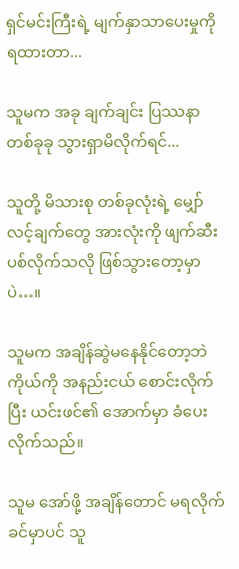ရှင်မင်းကြီးရဲ့ မျက်နှာသာပေးမှုကို ရထားတာ...

သူမက အခု ချက်ချင်း ပြဿနာတစ်ခုခု သွားရှာမိလိုက်ရင်...

သူတို့ မိသားစု တစ်ခုလုံးရဲ့ မျှော်လင့်ချက်တွေ အားလုံးကို ဖျက်ဆီးပစ်လိုက်သလို ဖြစ်သွားတော့မှာပဲ…။

သူမက အချိန်ဆွဲမနေနိုင်တော့ဘဲ ကိုယ်ကို အနည်းငယ် စောင်းလိုက်ပြီး ယင်းဖင်၏ အောက်မှာ ခံပေးလိုက်သည်။

သူမ အော်ဖို့ အချိန်တောင် မရလိုက်ခင်မှာပင် သူ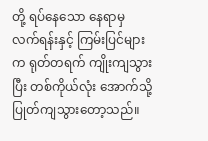တို့ ရပ်နေသော နေရာမှ လက်ရန်းနှင့် ကြမ်းပြင်များက ရုတ်တရက် ကျိုးကျသွားပြီး တစ်ကိုယ်လုံး အောက်သို့ ပြုတ်ကျသွားတော့သည်။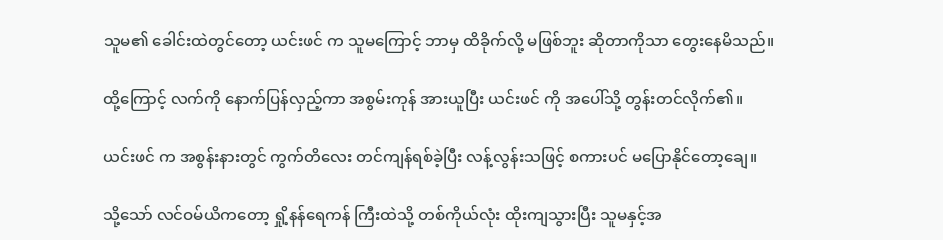သူမ၏ ခေါင်းထဲတွင်တော့ ယင်းဖင် က သူမကြောင့် ဘာမှ ထိခိုက်လို့ မဖြစ်ဘူး ဆိုတာကိုသာ တွေးနေမိသည်။

ထို့ကြောင့် လက်ကို နောက်ပြန်လှည့်ကာ အစွမ်းကုန် အားယူပြီး ယင်းဖင် ကို အပေါ်သို့ တွန်းတင်လိုက်၏။

ယင်းဖင် က အစွန်းနားတွင် ကွက်တိလေး တင်ကျန်ရစ်ခဲ့ပြီး လန့်လွန်းသဖြင့် စကားပင် မပြောနိုင်တော့ချေ။

သို့သော် လင်ဝမ်ယိကတော့ ရှို့နန်ရေကန် ကြီးထဲသို့ တစ်ကိုယ်လုံး ထိုးကျသွားပြီး သူမနှင့်အ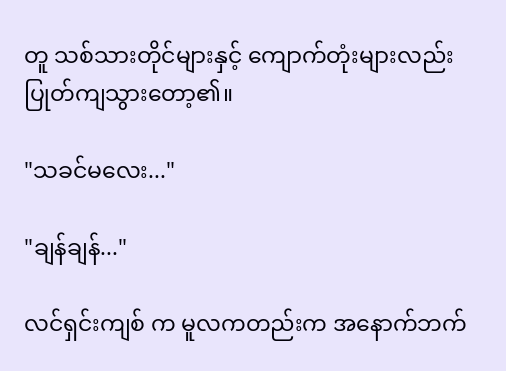တူ သစ်သားတိုင်များနှင့် ကျောက်တုံးများလည်း ပြုတ်ကျသွားတော့၏။

"သခင်မလေး..."

"ချန်ချန်..."

လင်ရှင်းကျစ် က မူလကတည်းက အနောက်ဘက်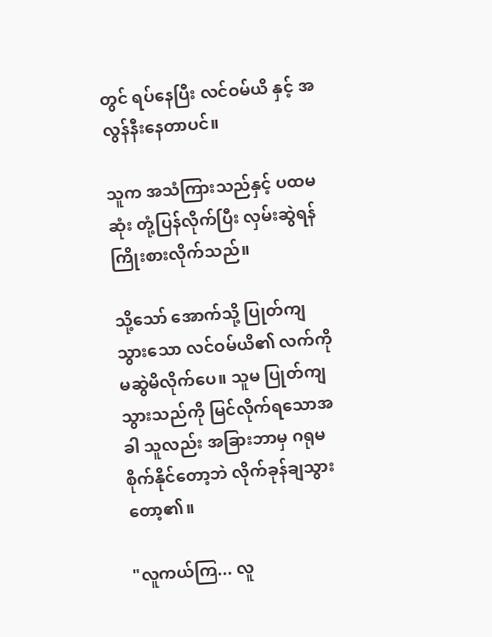တွင် ရပ်နေပြီး လင်ဝမ်ယိ နှင့် အလွန်‌နီးနေတာပင်။

သူက အသံကြားသည်နှင့် ပထမဆုံး တုံ့ပြန်လိုက်ပြီး လှမ်းဆွဲရန် ကြိုးစားလိုက်သည်။

သို့သော် အောက်သို့ ပြုတ်ကျသွားသော လင်ဝမ်ယိ၏ လက်ကို မဆွဲမိလိုက်ပေ။ သူမ ပြုတ်ကျသွားသည်ကို မြင်လိုက်ရသောအခါ သူလည်း အခြားဘာမှ ဂရုမစိုက်နိုင်တော့ဘဲ လိုက်ခုန်ချသွားတော့၏။

"လူကယ်ကြ... လူ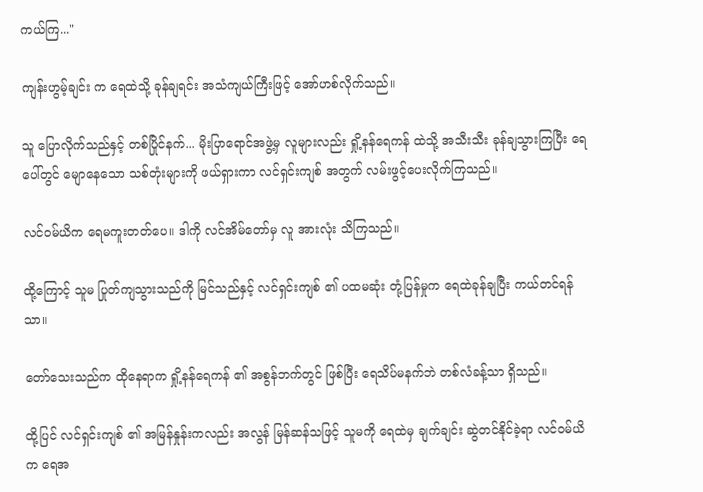ကယ်ကြ..."

ကျန်းဟွမ့်ချင်း က ရေထဲသို့ ခုန်ချရင်း အသံကျယ်ကြီးဖြင့် အော်ဟစ်လိုက်သည်။

သူ ပြောလိုက်သည်နှင့် တစ်ပြိုင်နက်... မိုးပြာရောင်အဖွဲ့မှ လူများလည်း ရှို့နန်ရေကန် ထဲသို့ အသီးသီး ခုန်ချသွားကြပြီး ရေပေါ်တွင် မျောနေသော သစ်တုံးများကို ဖယ်ရှားကာ လင်ရှင်းကျစ် အတွက် လမ်းဖွင့်ပေးလိုက်ကြသည်။

လင်ဝမ်ယိက ရေမကူးတတ်ပေ။ ဒါကို လင်အိမ်တော်မှ လူ အားလုံး သိကြသည်။

ထို့ကြောင့် သူမ ပြုတ်ကျသွားသည်ကို မြင်သည်နှင့် လင်ရှင်းကျစ် ၏ ပထမဆုံး တုံ့ပြန်မှုက ရေထဲခုန်ချပြီး ကယ်တင်ရန်သာ။

တော်သေးသည်က ထိုနေရာက ရှို့နန်ရေကန် ၏ အစွန်ဘက်တွင် ဖြစ်ပြီး ရေသိပ်မနက်ဘဲ တစ်လံခန့်သာ ရှိသည်။

ထို့ပြင် လင်ရှင်းကျစ် ၏ အမြန်နှုန်းကလည်း အလွန် မြန်ဆန်သဖြင့် သူမကို ရေထဲမှ ချက်ချင်း ဆွဲတင်နိုင်ခဲ့ရာ လင်ဝမ်ယိက ရေအ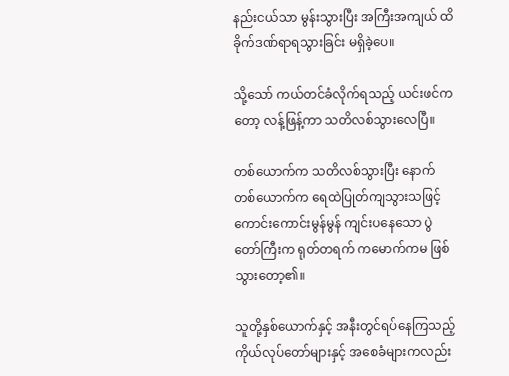နည်းငယ်သာ မွန်းသွားပြီး အကြီးအကျယ် ထိခိုက်ဒဏ်ရာရသွားခြင်း မရှိခဲ့ပေ။

သို့သော် ကယ်တင်ခံလိုက်ရသည့် ယင်းဖင်ကတော့ လန့်ဖြန့်ကာ သတိလစ်သွားလေပြီ။

တစ်ယောက်က သတိလစ်သွားပြီး နောက်တစ်ယောက်က ရေထဲပြုတ်ကျသွားသဖြင့် ကောင်းကောင်းမွန်မွန် ကျင်းပနေသော ပွဲတော်ကြီးက ရုတ်တရက် ကမောက်ကမ ဖြစ်သွားတော့၏။

သူတို့နှစ်ယောက်နှင့် အနီးတွင်ရပ်နေကြသည့် ကိုယ်လုပ်တော်များနှင့် အစေခံများကလည်း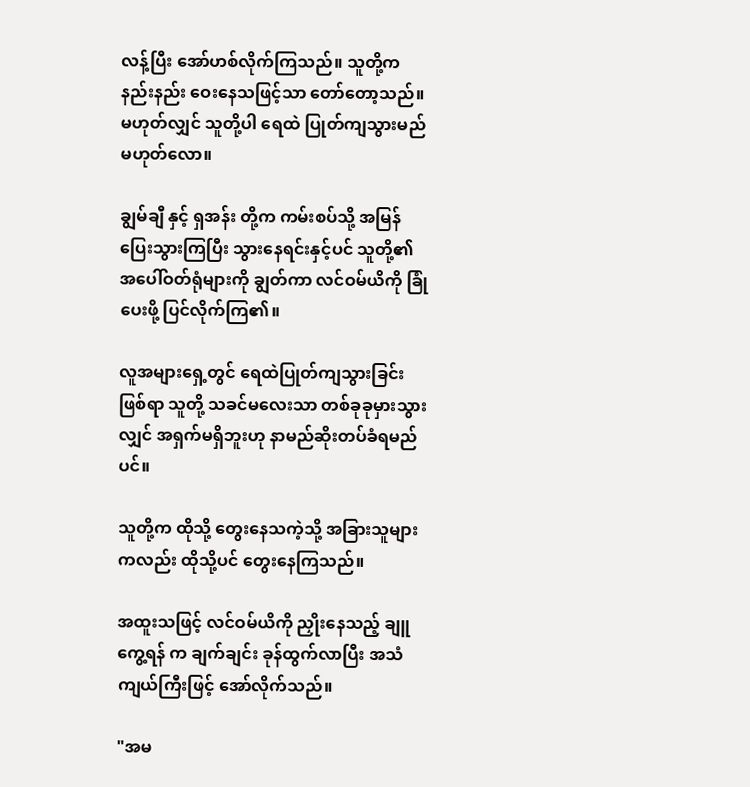လန့်ပြီး အော်ဟစ်လိုက်ကြသည်။ သူတို့က နည်းနည်း ဝေးနေသဖြင့်သာ တော်တော့သည်။ မဟုတ်လျှင် သူတို့ပါ ရေထဲ ပြုတ်ကျသွားမည် မဟုတ်လော။

ချွမ်ချီ နှင့် ရှအန်း တို့က ကမ်းစပ်သို့ အမြန် ပြေးသွားကြပြီး သွားနေရင်းနှင့်ပင် သူတို့၏ အပေါ်ဝတ်ရုံများကို ချွတ်ကာ လင်ဝမ်ယိကို ခြုံပေးဖို့ ပြင်လိုက်ကြ၏။

လူအများရှေ့တွင် ရေထဲပြုတ်ကျသွားခြင်း ဖြစ်ရာ သူတို့ သခင်မလေးသာ တစ်ခုခုမှားသွားလျှင် အရှက်မရှိဘူးဟု နာမည်ဆိုးတပ်ခံရမည်ပင်။

သူတို့က ထိုသို့ တွေးနေသကဲ့သို့ အခြားသူများကလည်း ထိုသို့ပင် တွေးနေကြသည်။

အထူးသဖြင့် လင်ဝမ်ယိကို ညှိုးနေသည့် ချူကွေ့ရန် က ချက်ချင်း ခုန်ထွက်လာပြီး အသံကျယ်ကြီးဖြင့် အော်လိုက်သည်။

"အမ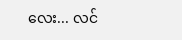လေး... လင်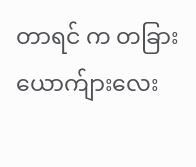တာရင် က တခြား ယောက်ျားလေး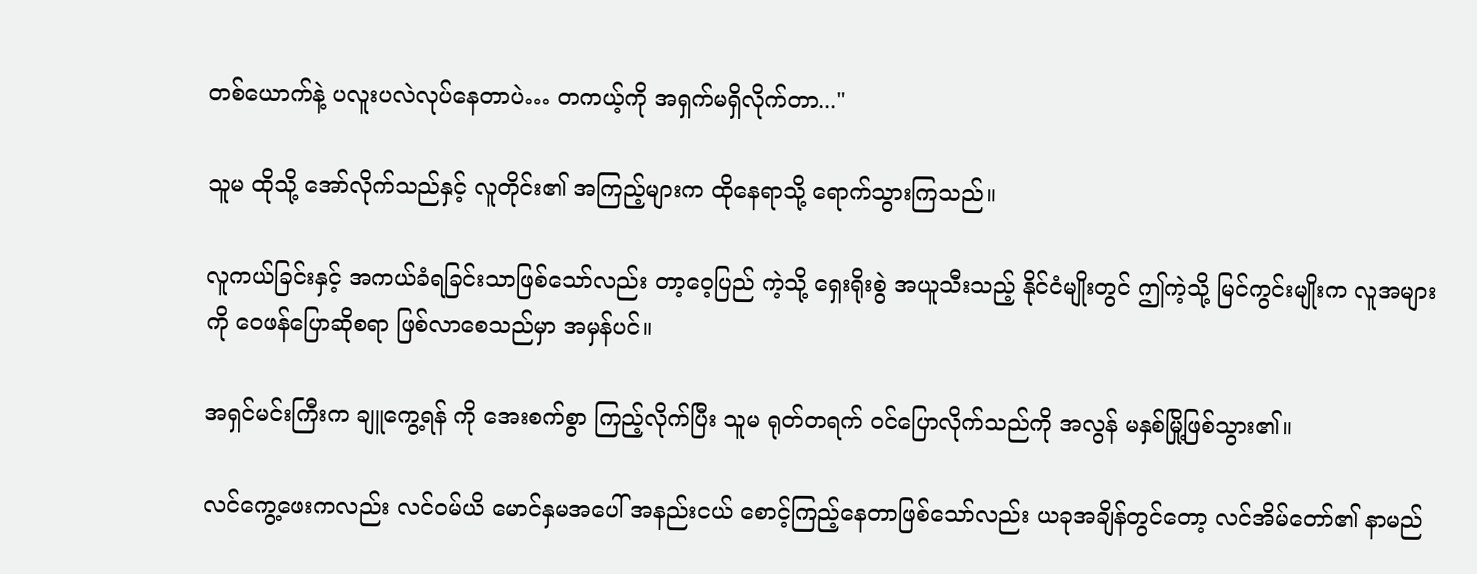တစ်ယောက်နဲ့ ပလူးပလဲလုပ်နေတာပဲ… တကယ့်ကို အရှက်မရှိလိုက်တာ..."

သူမ ထိုသို့ အော်လိုက်သည်နှင့် လူတိုင်း၏ အကြည့်များက ထိုနေရာသို့ ရောက်သွားကြသည်။

လူကယ်ခြင်းနှင့် အကယ်ခံရခြင်းသာဖြစ်သော်လည်း တာ့ဝေ့ပြည် ကဲ့သို့ ရှေးရိုးစွဲ အယူသီးသည့် နိုင်ငံမျိုးတွင် ဤကဲ့သို့ မြင်ကွင်းမျိုးက လူအများကို ဝေဖန်ပြောဆိုစရာ ဖြစ်လာစေသည်မှာ အမှန်ပင်။

အရှင်မင်းကြီးက ချူကွေ့ရန် ကို အေးစက်စွာ ကြည့်လိုက်ပြီး သူမ ရုတ်တရက် ဝင်ပြောလိုက်သည်ကို အလွန် မနှစ်မြို့ဖြစ်သွား၏။

လင်ကွေ့ဖေးကလည်း လင်ဝမ်ယိ မောင်နှမအပေါ် အနည်းငယ် စောင့်ကြည့်နေတာဖြစ်သော်လည်း ယခုအချိန်တွင်တော့ လင်အိမ်တော်၏ နာမည်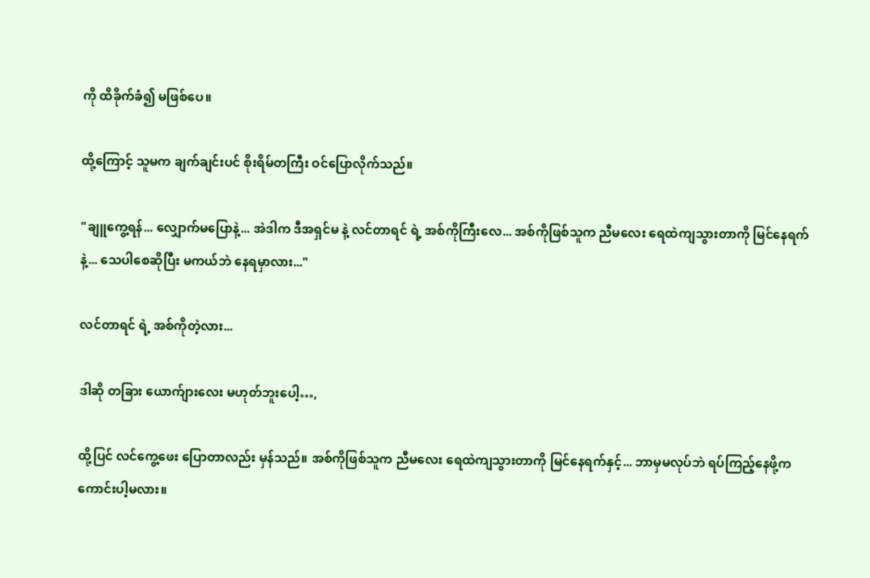ကို ထိခိုက်ခံ၍ မဖြစ်ပေ။

ထို့ကြောင့် သူမက ချက်ချင်းပင် စိုးရိမ်တကြီး ဝင်ပြောလိုက်သည်။

"ချူကွေ့ရန်... လျှောက်မပြောနဲ့... အဲဒါက ဒီအရှင်မ နဲ့ လင်တာရင် ရဲ့ အစ်ကိုကြီးလေ... အစ်ကိုဖြစ်သူက ညီမလေး ရေထဲကျသွားတာကို မြင်နေရက်နဲ့... သေပါစေဆိုပြီး မကယ်ဘဲ နေရမှာလား..."

လင်တာရင် ရဲ့ အစ်ကိုတဲ့လား...

ဒါဆို တခြား ယောက်ျားလေး မဟုတ်ဘူးပေါ့…,

ထို့ပြင် လင်ကွေ့ဖေး ပြောတာလည်း မှန်သည်။ အစ်ကိုဖြစ်သူက ညီမလေး ရေထဲကျသွားတာကို မြင်နေရက်နှင့်... ဘာမှမလုပ်ဘဲ ရပ်ကြည့်နေဖို့က ကောင်းပါ့မလား။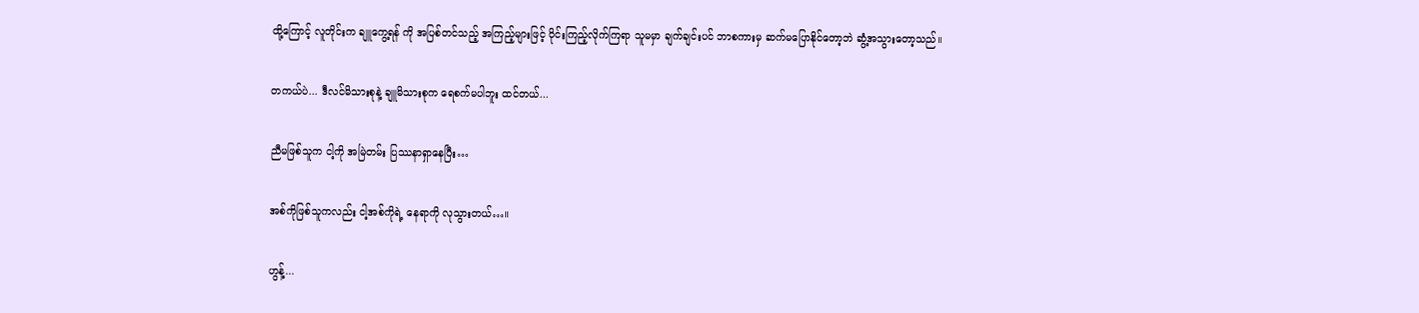ထို့ကြောင့် လူတိုင်းက ချူကွေ့ရန် ကို အပြစ်တင်သည့် အကြည့်များဖြင့် ဝိုင်းကြည့်လိုက်ကြရာ သူမမှာ ချက်ချင်းပင် ဘာစကားမှ ဆက်မပြောနိုင်တော့ဘဲ ဆွံ့အသွားတော့သည်။

တကယ်ပဲ... ဒီလင်မိသားစုနဲ့ ချူမိသားစုက ရေစက်မပါဘူး ထင်တယ်...

ညီမဖြစ်သူက ငါ့ကို အမြဲတမ်း ပြဿနာရှာနေပြီး…

အစ်ကိုဖြစ်သူကလည်း ငါ့အစ်ကိုရဲ့ နေရာကို လုသွားတယ်…။

ဟွန့်...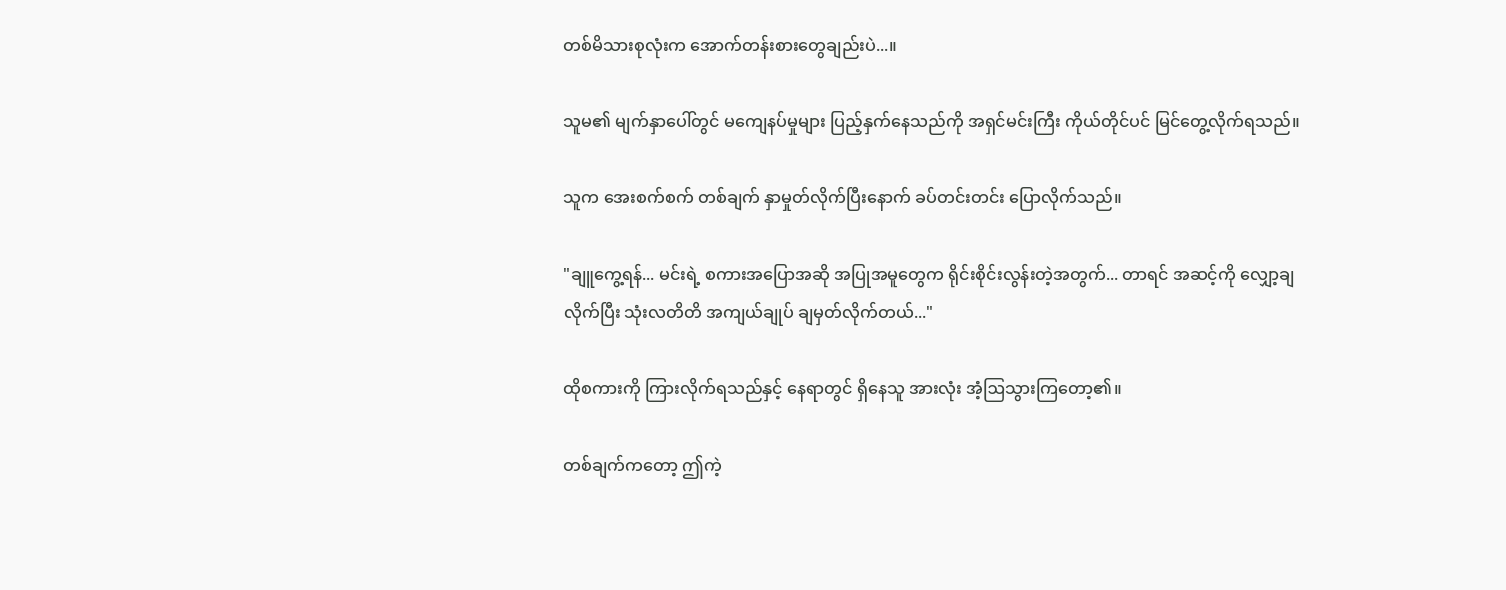တစ်မိသားစုလုံးက အောက်တန်းစားတွေချည်းပဲ...။

သူမ၏ မျက်နှာပေါ်တွင် မကျေနပ်မှုများ ပြည့်နှက်နေသည်ကို အရှင်မင်းကြီး ကိုယ်တိုင်ပင် မြင်တွေ့လိုက်ရသည်။

သူက အေးစက်စက် တစ်ချက် နှာမှုတ်လိုက်ပြီးနောက် ခပ်တင်းတင်း ပြောလိုက်သည်။

"ချူကွေ့ရန်... မင်းရဲ့ စကားအပြောအဆို အပြုအမူတွေက ရိုင်းစိုင်းလွန်းတဲ့အတွက်... တာရင် အဆင့်ကို လျှော့ချလိုက်ပြီး သုံးလတိတိ အကျယ်ချုပ် ချမှတ်လိုက်တယ်..."

ထိုစကားကို ကြားလိုက်ရသည်နှင့် နေရာတွင် ရှိနေသူ အားလုံး အံ့ဩသွားကြတော့၏။

တစ်ချက်ကတော့ ဤကဲ့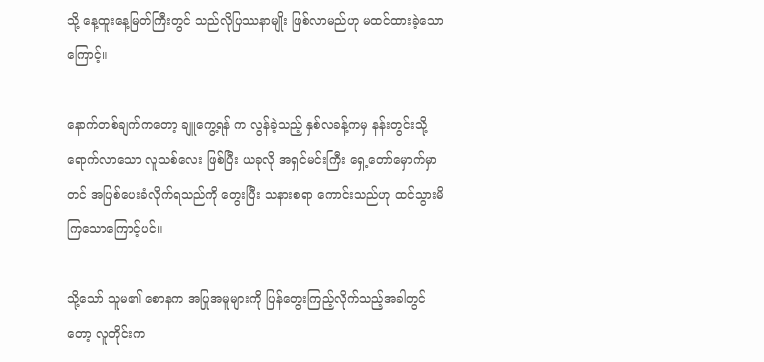သို့ နေ့ထူးနေ့မြတ်ကြီးတွင် သည်လိုပြဿနာမျိုး ဖြစ်လာမည်ဟု မထင်ထားခဲ့သောကြောင့်။

နောက်တစ်ချက်ကတော့ ချူကွေ့ရန် က လွန်ခဲ့သည့် နှစ်လခန့်ကမှ နန်းတွင်းသို့ ရောက်လာသော လူသစ်လေး ဖြစ်ပြီး ယခုလို အရှင်မင်းကြီး ရှေ့တော်မှောက်မှာတင် အပြစ်ပေးခံလိုက်ရသည်ကို တွေးပြီး သနားစရာ ကောင်းသည်ဟု ထင်သွားမိကြသောကြောင့်ပင်။

သို့သော် သူမ၏ စောနက အပြုအမူများကို ပြန်တွေးကြည့်လိုက်သည့်အခါတွင်တော့ လူတိုင်းက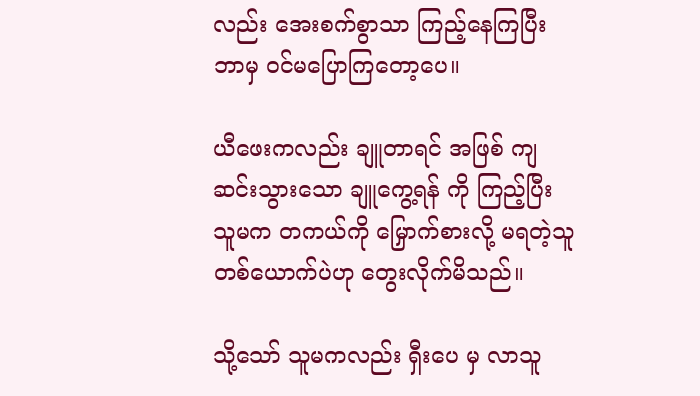လည်း အေးစက်စွာသာ ကြည့်နေကြပြီး ဘာမှ ဝင်မပြောကြတော့ပေ။

ယီဖေးကလည်း ချူတာရင် အဖြစ် ကျဆင်းသွားသော ချူကွေ့ရန် ကို ကြည့်ပြီး သူမက တကယ်ကို မြှောက်စားလို့ မရတဲ့သူ တစ်ယောက်ပဲဟု တွေးလိုက်မိသည်။

သို့သော် သူမကလည်း ရှီးပေ မှ လာသူ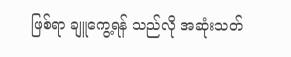ဖြစ်ရာ ချူကွေ့ရန် သည်လို အဆုံးသတ်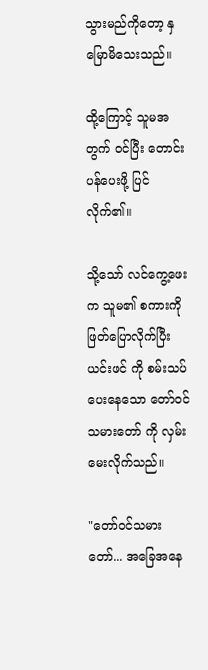သွားမည်ကိုတော့ နှမြောမိသေးသည်။

ထို့ကြောင့် သူမအတွက် ဝင်ပြီး တောင်းပန်ပေးဖို့ ပြင်လိုက်၏။

သို့သော် လင်ကွေ့ဖေးက သူမ၏ စကားကို ဖြတ်ပြောလိုက်ပြီး ယင်းဖင် ကို စမ်းသပ်ပေးနေသော တော်ဝင်သမားတော် ကို လှမ်းမေးလိုက်သည်။

"တော်ဝင်သမားတော်... အခြေအနေ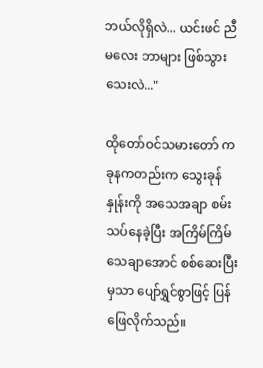ဘယ်လိုရှိလဲ... ယင်းဖင် ညီမလေး ဘာများ ဖြစ်သွားသေးလဲ..."

ထိုတော်ဝင်သမားတော် က ခုနကတည်းက သွေးခုန်နှုန်းကို အသေအချာ စမ်းသပ်နေခဲ့ပြီး အကြိမ်ကြိမ် သေချာအောင် စစ်ဆေးပြီးမှသာ ပျော်ရွှင်စွာဖြင့် ပြန်ဖြေလိုက်သည်။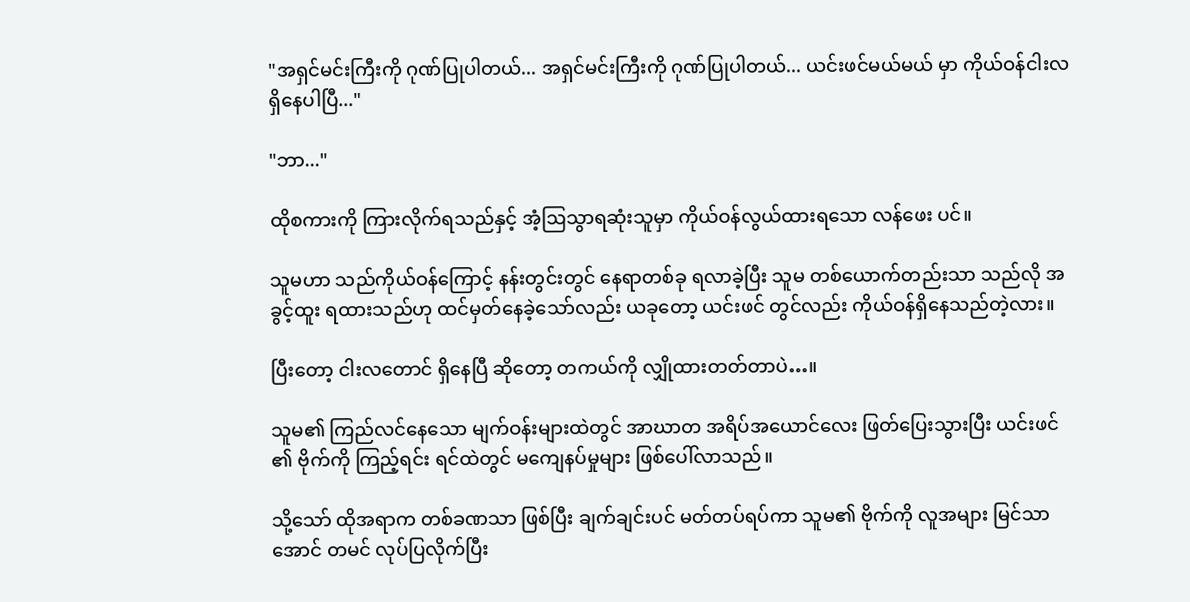"အရှင်မင်းကြီးကို ဂုဏ်ပြုပါတယ်... အရှင်မင်းကြီးကို ဂုဏ်ပြုပါတယ်... ယင်းဖင်မယ်မယ် မှာ ကိုယ်ဝန်ငါးလ ရှိနေပါပြီ..."

"ဘာ..."

ထိုစကားကို ကြားလိုက်ရသည်နှင့် အံ့ဩသွာရဆုံးသူမှာ ကိုယ်ဝန်လွယ်ထားရသော လန်ဖေး ပင်။

သူမဟာ သည်ကိုယ်ဝန်ကြောင့် နန်းတွင်းတွင် နေရာတစ်ခု ရလာခဲ့ပြီး သူမ တစ်ယောက်တည်းသာ သည်လို အခွင့်ထူး ရထားသည်ဟု ထင်မှတ်နေခဲ့သော်လည်း ယခုတော့ ယင်းဖင် တွင်လည်း ကိုယ်ဝန်ရှိနေသည်တဲ့‌လား။

ပြီးတော့ ငါးလတောင် ရှိနေပြီ ဆိုတော့ တကယ်ကို လျှိုထားတတ်တာပဲ…။

သူမ၏ ကြည်လင်နေသော မျက်ဝန်းများထဲတွင် အာဃာတ အရိပ်အယောင်လေး ဖြတ်ပြေးသွားပြီး ယင်းဖင် ၏ ဗိုက်ကို ကြည့်ရင်း ရင်ထဲတွင် မကျေနပ်မှုများ ဖြစ်ပေါ်လာသည်။

သို့သော် ထိုအရာက တစ်ခဏသာ ဖြစ်ပြီး ချက်ချင်းပင် မတ်တပ်ရပ်ကာ သူမ၏ ဗိုက်ကို လူအများ မြင်သာအောင် တမင် လုပ်ပြလိုက်ပြီး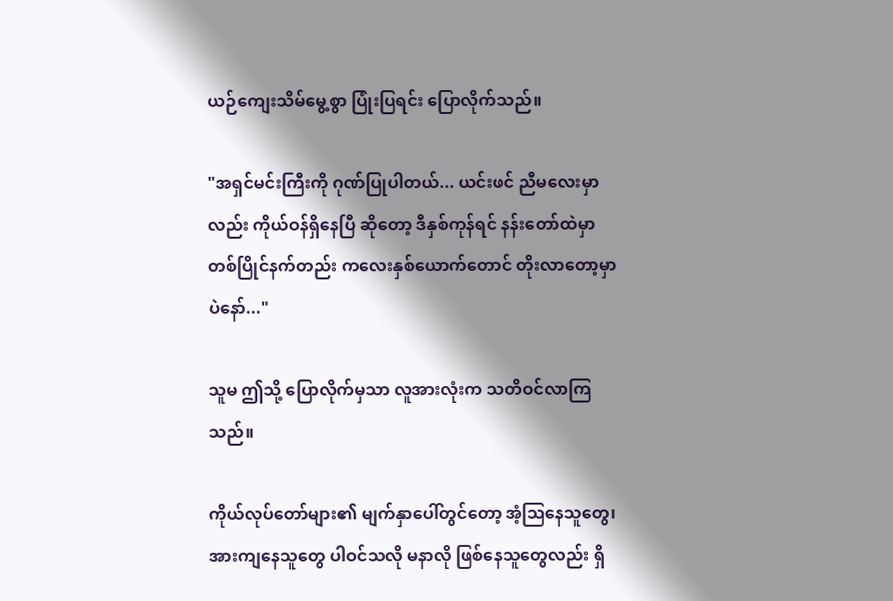ယဉ်ကျေးသိမ်မွေ့စွာ ပြုံးပြရင်း ပြောလိုက်သည်။

"အရှင်မင်းကြီးကို ဂုဏ်ပြုပါတယ်... ယင်းဖင် ညီမလေးမှာလည်း ကိုယ်ဝန်ရှိနေပြီ ဆိုတော့ ဒီနှစ်ကုန်ရင် နန်းတော်ထဲမှာ တစ်ပြိုင်နက်တည်း ကလေးနှစ်ယောက်တောင် တိုးလာတော့မှာပဲနော်..."

သူမ ဤသို့ ပြောလိုက်မှသာ လူအားလုံးက သတိဝင်လာကြသည်။

ကိုယ်လုပ်တော်များ၏ မျက်နှာပေါ်တွင်တော့ အံ့ဩနေသူတွေ၊ အားကျနေသူတွေ ပါဝင်သလို မနာလို ဖြစ်နေသူတွေလည်း ရှိ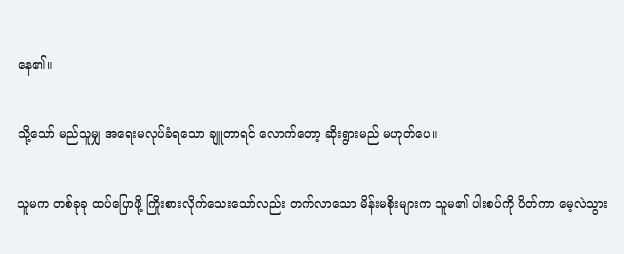နေ၏။

သို့သော် မည်သူမျှ အရေးမလုပ်ခံရသော ချူတာရင် လောက်တော့ ဆိုးရွားမည် မဟုတ်ပေ။

သူမက တစ်ခုခု ထပ်ပြောဖို့ ကြိုးစားလိုက်သေးသော်လည်း တက်လာသော မိန်းမစိုးများက သူမ၏ ပါးစပ်ကို ပိတ်ကာ မေ့လဲသွား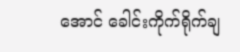အောင် ခေါင်းကိုက်ရိုက်ချ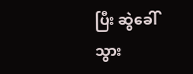ပြီး ဆွဲခေါ်သွား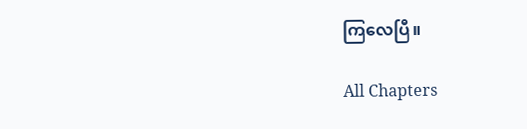ကြလေပြီ။

All Chapters